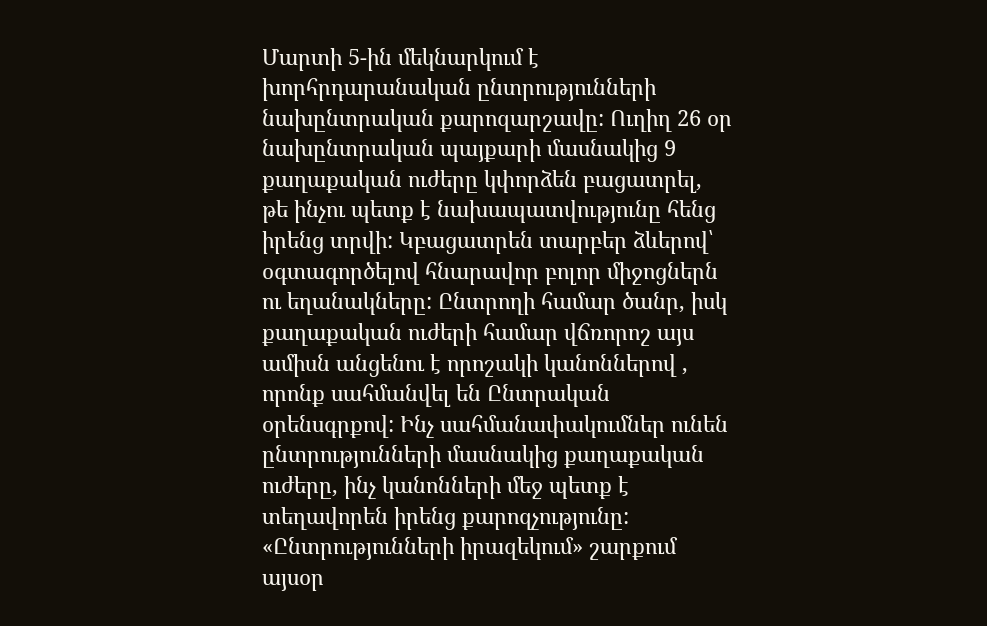Մարտի 5-ին մեկնարկում է խորհրդարանական ընտրությունների նախընտրական քարոզարշավը: Ուղիղ 26 օր նախընտրական պայքարի մասնակից 9 քաղաքական ուժերը կփորձեն բացատրել, թե ինչու պետք է նախապատվությունը հենց իրենց տրվի: Կբացատրեն տարբեր ձևերով՝ օգտագործելով հնարավոր բոլոր միջոցներն ու եղանակները: Ընտրողի համար ծանր, իսկ քաղաքական ուժերի համար վճռորոշ այս ամիսն անցենու է որոշակի կանոններով , որոնք սահմանվել են Ընտրական օրենսգրքով: Ինչ սահմանափակումներ ունեն ընտրությունների մասնակից քաղաքական ուժերը, ինչ կանոնների մեջ պետք է տեղավորեն իրենց քարոզչությունը: «Ընտրությունների իրազեկում» շարքում այսօր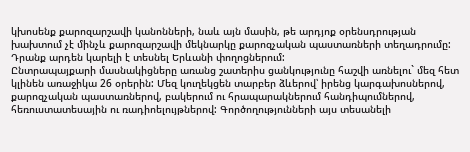կխոսենք քարոզարշավի կանոնների, նաև այն մասին, թե արդյոք օրենսդրության խախտում չէ մինչև քարոզարշավի մեկնարկը քարոզչական պաստառների տեղադրումը: Դրանք արդեն կարելի է տեսնել Երևանի փողոցներում:
Ընտրապայքարի մասնակիցները առանց շատերիս ցանկությունը հաշվի առնելու` մեզ հետ կլինեն առաջիկա 26 օրերին: Մեզ կուղեկցեն տարբեր ձևերով՝ իրենց կարգախոսներով, քարոզչական պաստառներով, բակերում ու հրապարակներում հանդիպումներով, հեռուստատեսային ու ռադիոելույթներով: Գործողությունների այս տեսանելի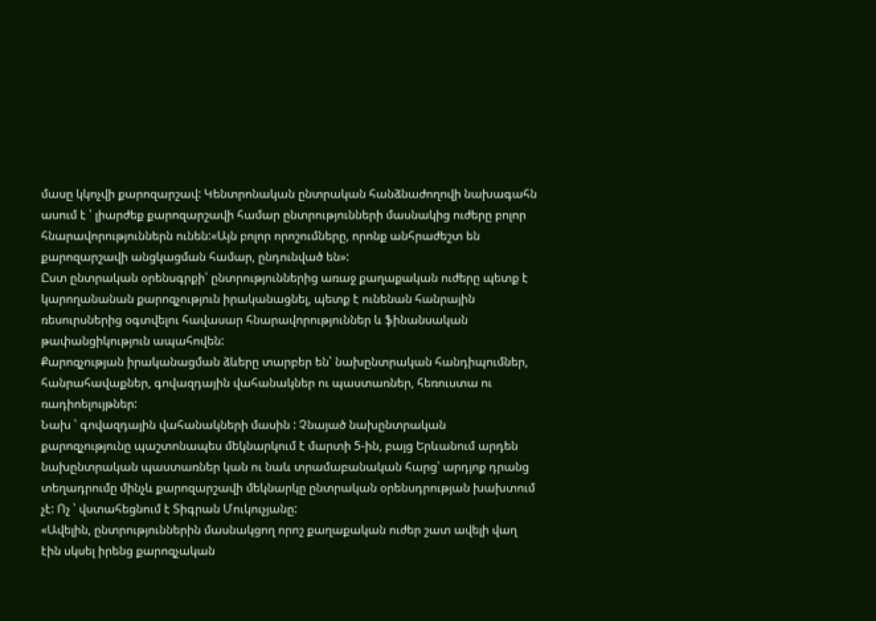մասը կկոչվի քարոզարշավ: Կենտրոնական ընտրական հանձնաժողովի նախագահն ասում է ՝ լիարժեք քարոզարշավի համար ընտրությունների մասնակից ուժերը բոլոր հնարավորություններն ունեն:«Այն բոլոր որոշումները, որոնք անհրաժեշտ են քարոզարշավի անցկացման համար, ընդունված են»:
Ըստ ընտրական օրենսգրքի՝ ընտրություններից առաջ քաղաքական ուժերը պետք է կարողանանան քարոզչություն իրականացնել, պետք է ունենան հանրային ռեսուրսներից օգտվելու հավասար հնարավորություններ և ֆինանսական թափանցիկություն ապահովեն:
Քարոզչության իրականացման ձևերը տարբեր են՝ նախընտրական հանդիպումներ, հանրահավաքներ, գովազդային վահանակներ ու պաստառներ, հեռուստա ու ռադիոելույթներ:
Նախ ՝ գովազդային վահանակների մասին : Չնայած նախընտրական քարոզչությունը պաշտոնապես մեկնարկում է մարտի 5-ին, բայց Երևանում արդեն նախընտրական պաստառներ կան ու նաև տրամաբանական հարց՝ արդյոք դրանց տեղադրումը մինչև քարոզարշավի մեկնարկը ընտրական օրենսդրության խախտում չէ: Ոչ ՝ վստահեցնում է Տիգրան Մուկուչյանը:
«Ավելին, ընտրություններին մասնակցող որոշ քաղաքական ուժեր շատ ավելի վաղ էին սկսել իրենց քարոզչական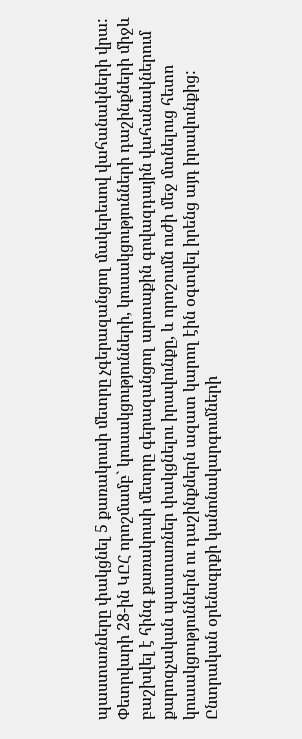պաստառները փակցնել 5 քառակուսի մետրը չգերազանցող մակերեսով վահանակների վրա: Փետրվարի 28-ին ԿԸՀ որոշմամբ` կուսակցությունների, կուսակցությունների դաշինքների միջև բաշխվել է հինգ քառակուսի մետրը գերազանցող արտաքին գովազդային վահանակներում քարոզչական պաստառներ փակցնելու իրավունքը, և որոշումն ուժի մեջ մտնելուց հետո կուսակցություններն ու դաշինքներն ազատ կարող էին օգտվել իրենց այդ իրավունքից: Ընտրական օրենսգրքի կանոնակարգումների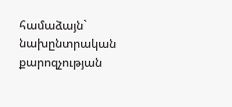համաձայն` նախընտրական քարոզչության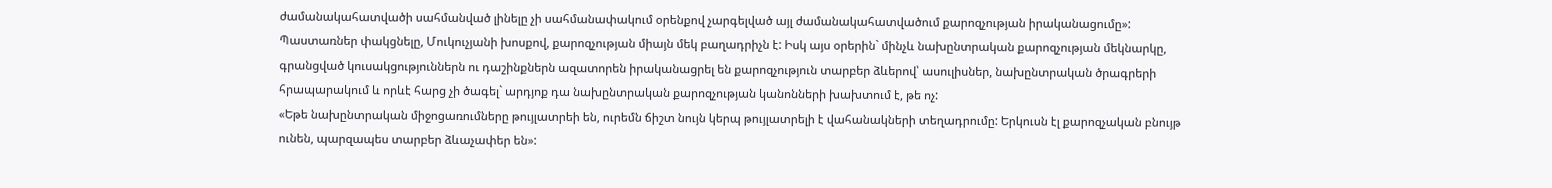ժամանակահատվածի սահմանված լինելը չի սահմանափակում օրենքով չարգելված այլ ժամանակահատվածում քարոզչության իրականացումը»:
Պաստառներ փակցնելը, Մուկուչյանի խոսքով, քարոզչության միայն մեկ բաղադրիչն է: Իսկ այս օրերին` մինչև նախընտրական քարոզչության մեկնարկը, գրանցված կուսակցություններն ու դաշինքներն ազատորեն իրականացրել են քարոզչություն տարբեր ձևերով՝ ասուլիսներ, նախընտրական ծրագրերի հրապարակում և որևէ հարց չի ծագել` արդյոք դա նախընտրական քարոզչության կանոնների խախտում է, թե ոչ:
«Եթե նախընտրական միջոցառումները թույլատրեի են, ուրեմն ճիշտ նույն կերպ թույլատրելի է վահանակների տեղադրումը: Երկուսն էլ քարոզչական բնույթ ունեն, պարզապես տարբեր ձևաչափեր են»: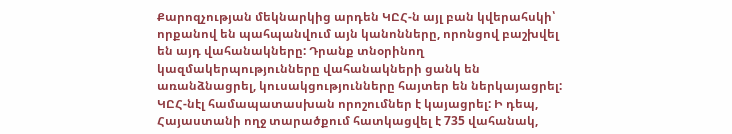Քարոզչության մեկնարկից արդեն ԿԸՀ-ն այլ բան կվերահսկի՝ որքանով են պահպանվում այն կանոնները, որոնցով բաշխվել են այդ վահանակները: Դրանք տնօրինող կազմակերպությունները վահանակների ցանկ են առանձնացրել, կուսակցությունները հայտեր են ներկայացրել: ԿԸՀ-նէլ համապատասխան որոշումներ է կայացրել: Ի դեպ, Հայաստանի ողջ տարածքում հատկացվել է 735 վահանակ,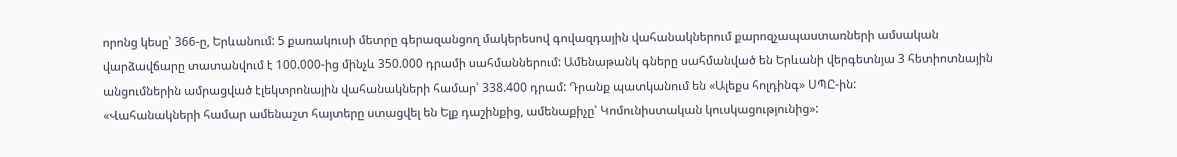որոնց կեսը՝ 366-ը, Երևանում: 5 քառակուսի մետրը գերազանցող մակերեսով գովազդային վահանակներում քարոզչապաստառների ամսական վարձավճարը տատանվում է 100.000-ից մինչև 350.000 դրամի սահմաններում: Ամենաթանկ գները սահմանված են Երևանի վերգետնյա 3 հետիոտնային անցումներին ամրացված էլեկտրոնային վահանակների համար՝ 338.400 դրամ: Դրանք պատկանում են «Ալեքս հոլդինգ» ՍՊԸ-ին:
«Վահանակների համար ամենաշտ հայտերը ստացվել են Ելք դաշինքից, ամենաքիչը՝ Կոմունիստական կուսկացությունից»: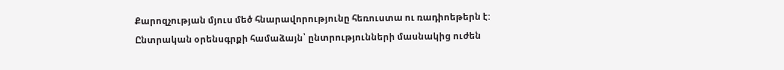Քարոզչության մյուս մեծ հնարավորությունը հեռուստա ու ռադիոեթերն է: Ընտրական օրենսգրքի համաձայն՝ ընտրությունների մասնակից ուժեն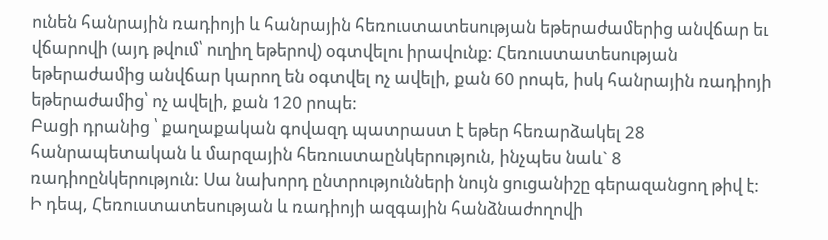ունեն հանրային ռադիոյի և հանրային հեռուստատեսության եթերաժամերից անվճար եւ վճարովի (այդ թվում՝ ուղիղ եթերով) օգտվելու իրավունք: Հեռուստատեսության եթերաժամից անվճար կարող են օգտվել ոչ ավելի, քան 60 րոպե, իսկ հանրային ռադիոյի եթերաժամից՝ ոչ ավելի, քան 120 րոպե:
Բացի դրանից ՝ քաղաքական գովազդ պատրաստ է եթեր հեռարձակել 28 հանրապետական և մարզային հեռուստաընկերություն, ինչպես նաև` 8 ռադիոընկերություն: Սա նախորդ ընտրությունների նույն ցուցանիշը գերազանցող թիվ է:
Ի դեպ, Հեռուստատեսության և ռադիոյի ազգային հանձնաժողովի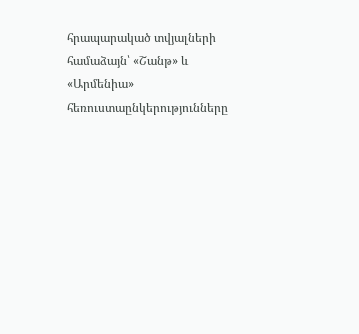հրապարակած տվյալների համաձայն՝ «Շանթ» և «Արմենիա» հեռուստաընկերությունները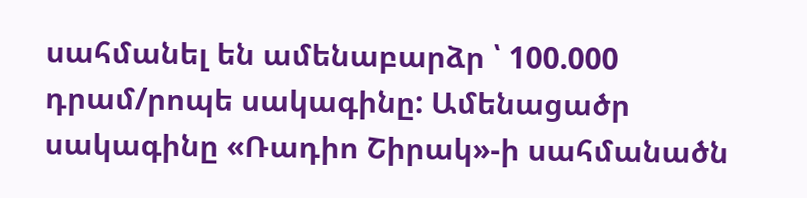սահմանել են ամենաբարձր ՝ 100.000 դրամ/րոպե սակագինը: Ամենացածր սակագինը «Ռադիո Շիրակ»-ի սահմանածն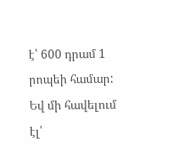է՝ 600 դրամ 1 րոպեի համար:
Եվ մի հավելում էլ՝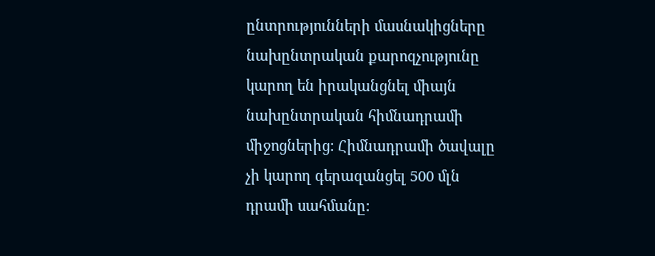ընտրությունների մասնակիցները նախընտրական քարոզչությունը կարող են իրականցնել միայն նախընտրական հիմնադրամի միջոցներից: Հիմնադրամի ծավալը չի կարող գերազանցել 500 մլն դրամի սահմանը: